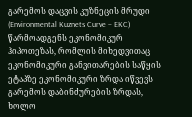გარემოს დაცვის კუზნეცის მრუდი (Environmental Kuznets Curve – EKC) წარმოადგენს ეკონომიკურ ჰიპოთეზას, რომლის მიხედვითაც ეკონომიკური განვითარების საწყის ეტაპზე ეკონომიკური ზრდა იწვევს გარემოს დაბინძურების ზრდას, ხოლო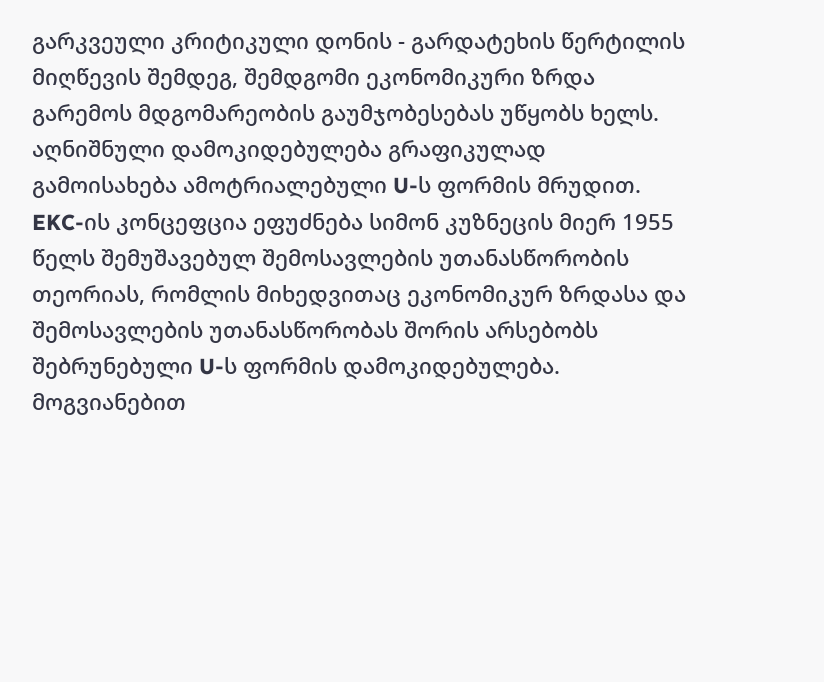გარკვეული კრიტიკული დონის - გარდატეხის წერტილის მიღწევის შემდეგ, შემდგომი ეკონომიკური ზრდა გარემოს მდგომარეობის გაუმჯობესებას უწყობს ხელს. აღნიშნული დამოკიდებულება გრაფიკულად გამოისახება ამოტრიალებული U-ს ფორმის მრუდით.
EKC-ის კონცეფცია ეფუძნება სიმონ კუზნეცის მიერ 1955 წელს შემუშავებულ შემოსავლების უთანასწორობის თეორიას, რომლის მიხედვითაც ეკონომიკურ ზრდასა და შემოსავლების უთანასწორობას შორის არსებობს შებრუნებული U-ს ფორმის დამოკიდებულება. მოგვიანებით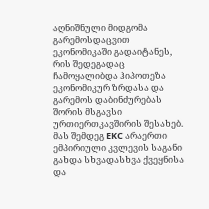აღნიშნული მიდგომა გარემოსდაცვით ეკონომიკაში გადაიტანეს, რის შედეგადაც ჩამოყალიბდა ჰიპოთეზა ეკონომიკურ ზრდასა და გარემოს დაბინძურებას შორის მსგავსი ურთიერთკავშირის შესახებ. მას შემდეგ EKC არაერთი ემპირიული კვლევის საგანი გახდა სხვადასხვა ქვეყნისა და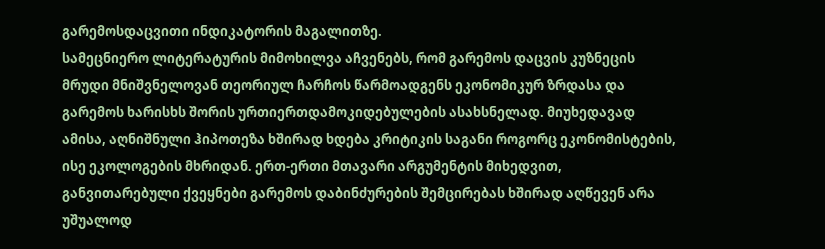გარემოსდაცვითი ინდიკატორის მაგალითზე.
სამეცნიერო ლიტერატურის მიმოხილვა აჩვენებს, რომ გარემოს დაცვის კუზნეცის მრუდი მნიშვნელოვან თეორიულ ჩარჩოს წარმოადგენს ეკონომიკურ ზრდასა და გარემოს ხარისხს შორის ურთიერთდამოკიდებულების ასახსნელად. მიუხედავად ამისა, აღნიშნული ჰიპოთეზა ხშირად ხდება კრიტიკის საგანი როგორც ეკონომისტების, ისე ეკოლოგების მხრიდან. ერთ-ერთი მთავარი არგუმენტის მიხედვით, განვითარებული ქვეყნები გარემოს დაბინძურების შემცირებას ხშირად აღწევენ არა უშუალოდ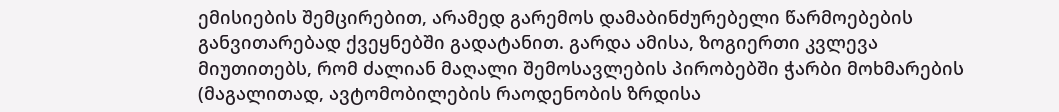ემისიების შემცირებით, არამედ გარემოს დამაბინძურებელი წარმოებების განვითარებად ქვეყნებში გადატანით. გარდა ამისა, ზოგიერთი კვლევა მიუთითებს, რომ ძალიან მაღალი შემოსავლების პირობებში ჭარბი მოხმარების (მაგალითად, ავტომობილების რაოდენობის ზრდისა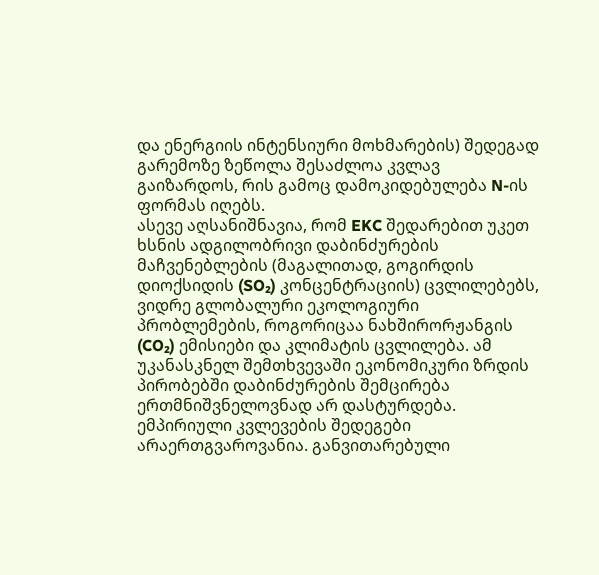და ენერგიის ინტენსიური მოხმარების) შედეგად გარემოზე ზეწოლა შესაძლოა კვლავ გაიზარდოს, რის გამოც დამოკიდებულება N-ის ფორმას იღებს.
ასევე აღსანიშნავია, რომ EKC შედარებით უკეთ ხსნის ადგილობრივი დაბინძურების მაჩვენებლების (მაგალითად, გოგირდის დიოქსიდის (SO₂) კონცენტრაციის) ცვლილებებს, ვიდრე გლობალური ეკოლოგიური პრობლემების, როგორიცაა ნახშირორჟანგის (CO₂) ემისიები და კლიმატის ცვლილება. ამ უკანასკნელ შემთხვევაში ეკონომიკური ზრდის პირობებში დაბინძურების შემცირება ერთმნიშვნელოვნად არ დასტურდება.
ემპირიული კვლევების შედეგები არაერთგვაროვანია. განვითარებული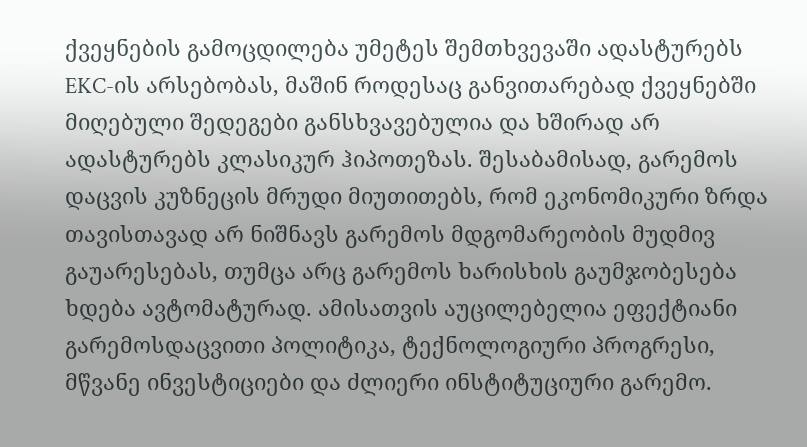ქვეყნების გამოცდილება უმეტეს შემთხვევაში ადასტურებს EKC-ის არსებობას, მაშინ როდესაც განვითარებად ქვეყნებში მიღებული შედეგები განსხვავებულია და ხშირად არ ადასტურებს კლასიკურ ჰიპოთეზას. შესაბამისად, გარემოს დაცვის კუზნეცის მრუდი მიუთითებს, რომ ეკონომიკური ზრდა თავისთავად არ ნიშნავს გარემოს მდგომარეობის მუდმივ გაუარესებას, თუმცა არც გარემოს ხარისხის გაუმჯობესება ხდება ავტომატურად. ამისათვის აუცილებელია ეფექტიანი გარემოსდაცვითი პოლიტიკა, ტექნოლოგიური პროგრესი, მწვანე ინვესტიციები და ძლიერი ინსტიტუციური გარემო.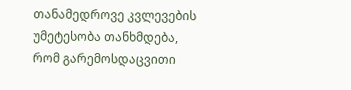თანამედროვე კვლევების უმეტესობა თანხმდება, რომ გარემოსდაცვითი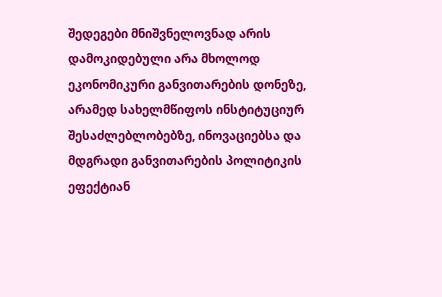შედეგები მნიშვნელოვნად არის დამოკიდებული არა მხოლოდ ეკონომიკური განვითარების დონეზე, არამედ სახელმწიფოს ინსტიტუციურ შესაძლებლობებზე, ინოვაციებსა და მდგრადი განვითარების პოლიტიკის ეფექტიან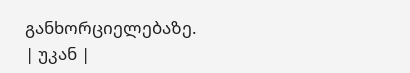განხორციელებაზე.
| უკან |